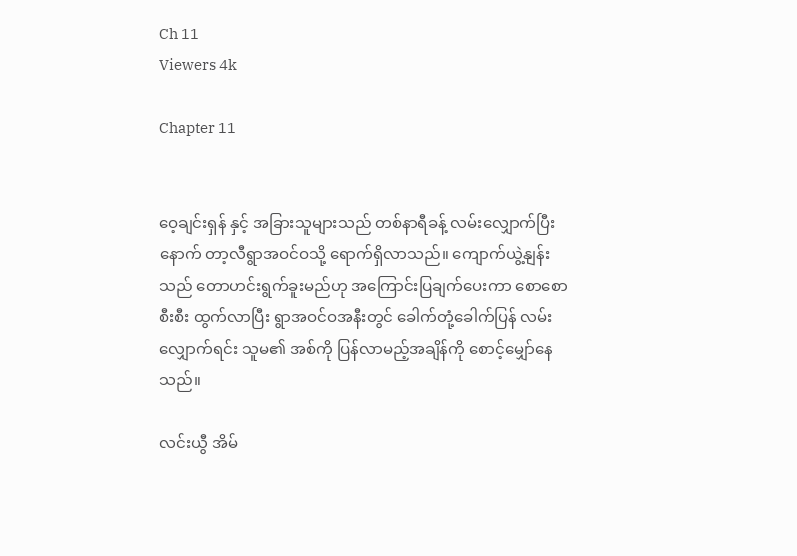Ch 11
Viewers 4k

Chapter 11


ဝေ့ချင်းရှန် နှင့် အခြားသူများသည် တစ်နာရီခန့် လမ်းလျှောက်ပြီးနောက် တာ့လီရွာအဝင်ဝသို့ ရောက်ရှိလာသည်။ ကျောက်ယွဲ့နျန်း သည် တောဟင်းရွက်ခူးမည်ဟု အကြောင်းပြချက်ပေးကာ စောစောစီးစီး ထွက်လာပြီး ရွာအဝင်ဝအနီးတွင် ခေါက်တုံ့ခေါက်ပြန် လမ်းလျှောက်ရင်း သူမ၏ အစ်ကို ပြန်လာမည့်အချိန်ကို စောင့်မျှော်နေသည်။

လင်းယွီ အိမ်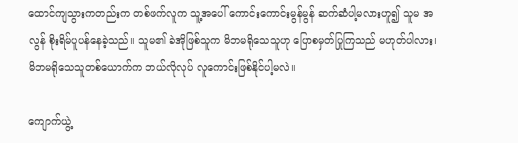ထောင်ကျသွားကတည်းက တစ်ဖက်လူက သူ့အပေါ် ကောင်းကောင်းမွန်မွန် ဆက်ဆံပါ့မလားဟူ၍ သူမ အလွန် စိုးရိမ်ပူပန်နေခဲ့သည်။ သူမ၏ ခဲအိုဖြစ်သူက မိဘမရိုသေသူဟု ပြောစမှတ်ပြုကြသည် မဟုတ်ပါလား၊ မိဘမရိုသေသူတစ်ယောက်က ဘယ်လိုလုပ် လူကောင်းဖြစ်နိုင်ပါ့မလဲ။

ကျောက်ယွဲ့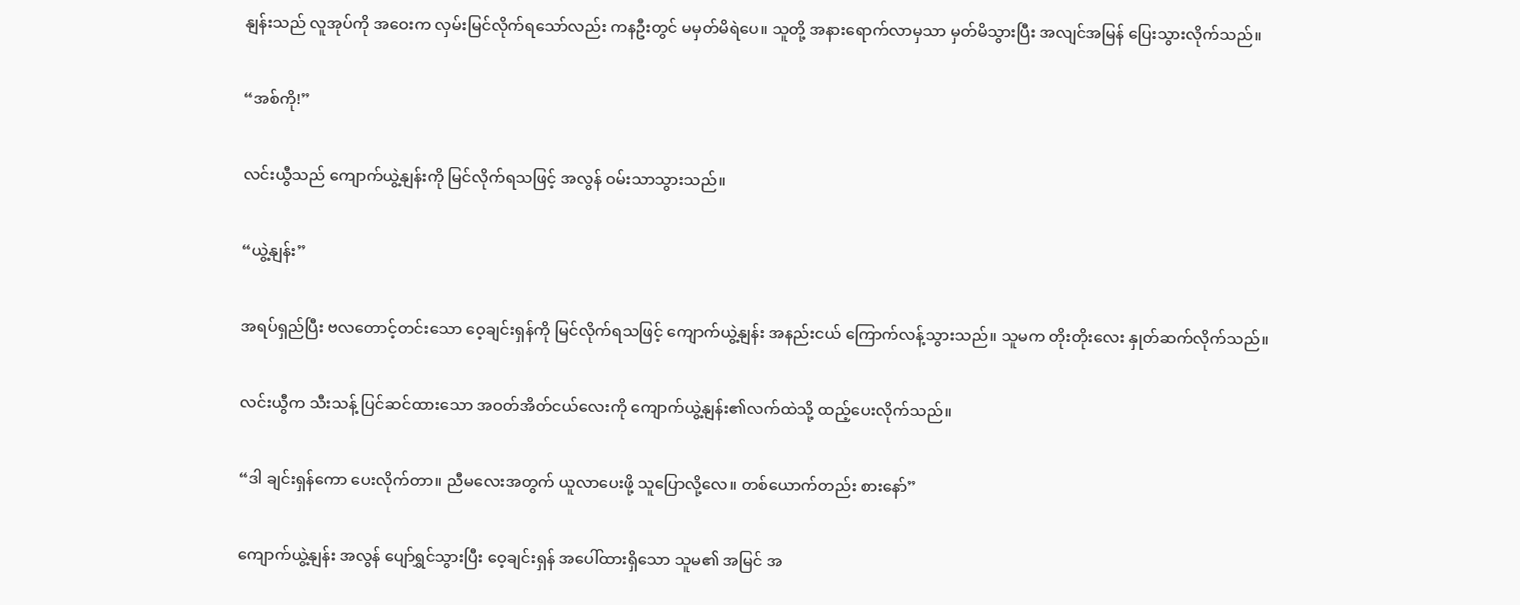နျန်းသည် လူအုပ်ကို အဝေးက လှမ်းမြင်လိုက်ရသော်လည်း ကနဦးတွင် မမှတ်မိရဲပေ။ သူတို့ အနားရောက်လာမှသာ မှတ်မိသွားပြီး အလျင်အမြန် ပြေးသွားလိုက်သည်။

“အစ်ကို!”

လင်းယွီသည် ကျောက်ယွဲ့နျန်းကို မြင်လိုက်ရသဖြင့် အလွန် ဝမ်းသာသွားသည်။

“ယွဲ့နျန်း”

အရပ်ရှည်ပြီး ဗလတောင့်တင်းသော ဝေ့ချင်းရှန်ကို မြင်လိုက်ရသဖြင့် ကျောက်ယွဲ့နျန်း အနည်းငယ် ကြောက်လန့်သွားသည်။ သူမက တိုးတိုးလေး နှုတ်ဆက်လိုက်သည်။

လင်းယွီက သီးသန့် ပြင်ဆင်ထားသော အဝတ်အိတ်ငယ်လေးကို ကျောက်ယွဲ့နျန်း၏လက်ထဲသို့ ထည့်ပေးလိုက်သည်။

“ဒါ ချင်းရှန်ကော ပေးလိုက်တာ။ ညီမလေးအတွက် ယူလာပေးဖို့ သူပြောလို့လေ။ တစ်ယောက်တည်း စားနော်”

ကျောက်ယွဲ့နျန်း အလွန် ပျော်ရွှင်သွားပြီး ဝေ့ချင်းရှန် အပေါ်ထားရှိသော သူမ၏ အမြင် အ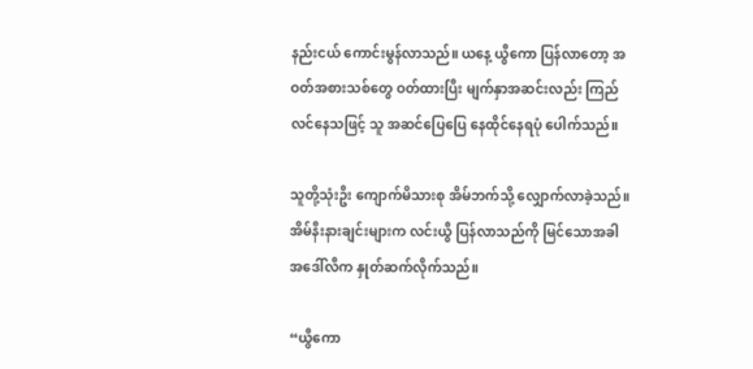နည်းငယ် ကောင်းမွန်လာသည်။ ယနေ့ ယွီကော ပြန်လာတော့ အဝတ်အစားသစ်တွေ ဝတ်ထားပြီး မျက်နှာအဆင်းလည်း ကြည်လင်နေသဖြင့် သူ အဆင်ပြေပြေ နေထိုင်နေရပုံ ပေါက်သည်။

သူတို့သုံးဦး ကျောက်မိသားစု အိမ်ဘက်သို့ လျှောက်လာခဲ့သည်။ အိမ်နီးနားချင်းများက လင်းယွီ ပြန်လာသည်ကို မြင်သောအခါ အဒေါ်လီက နှုတ်ဆက်လိုက်သည်။

“ယွီကော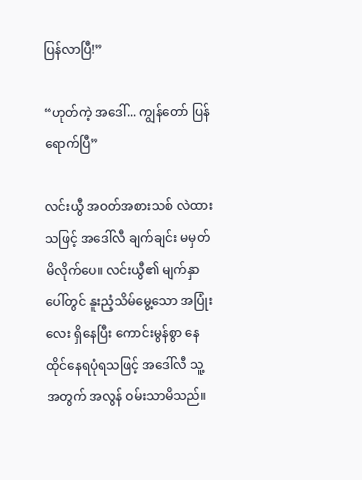ပြန်လာပြီ!”

“ဟုတ်ကဲ့ အဒေါ်... ကျွန်တော် ပြန်ရောက်ပြီ”

လင်းယွီ အဝတ်အစားသစ် လဲထားသဖြင့် အဒေါ်လီ ချက်ချင်း မမှတ်မိလိုက်ပေ။ လင်းယွီ၏ မျက်နှာပေါ်တွင် နူးညံ့သိမ်မွေ့သော အပြုံးလေး ရှိနေပြီး ကောင်းမွန်စွာ နေထိုင်နေရပုံရသဖြင့် အဒေါ်လီ သူ့အတွက် အလွန် ဝမ်းသာမိသည်။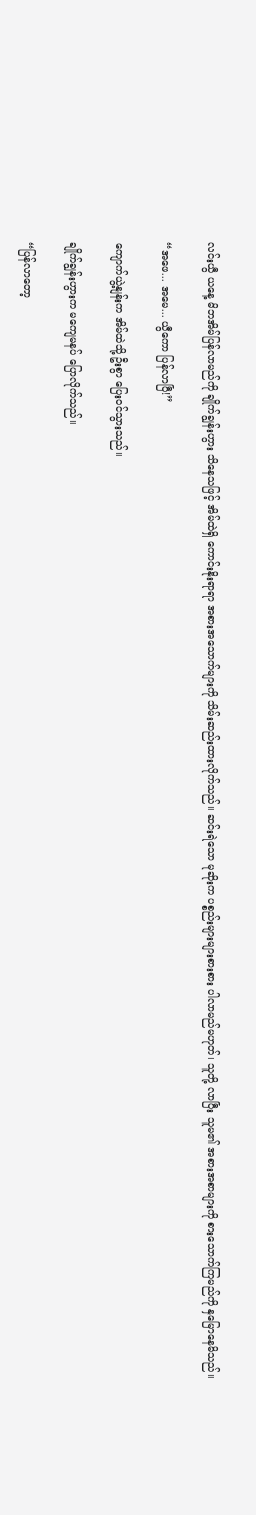လင်းယွီ ယနေ့ မိဘအိမ်ပြန်လာမည်ကို ချိုက်ချွန်းဟွား သိနေသဖြင့် အိမ်ထဲရှိ ကောင်းနိုးရာရာ အစားအသောက်များကို သိမ်းဆည်းထားလိုက်သည်။ ဆင်းရဲသော မုဆိုးက ပစ္စည်းများများစားစား ပါလာမည်မဟုတ်၊ သူတို့ လာပြီး သူမ၏ အစားအစာများကို စားသောက်ကြမည်ကို နှမြောနေမိသည်။

“အဖေ... အမေ... ယွီကော ပြန်လာပြီ!”

ကျောက်ယွဲ့နျန်းက အိမ်ထဲသို့ ဦးစွာ ပြေးဝင်သွားသည်။

ချိုက်ချွန်းဟွားက မကျေမနပ် ပြောလိုက်သည်။

“ပြန်လာတော့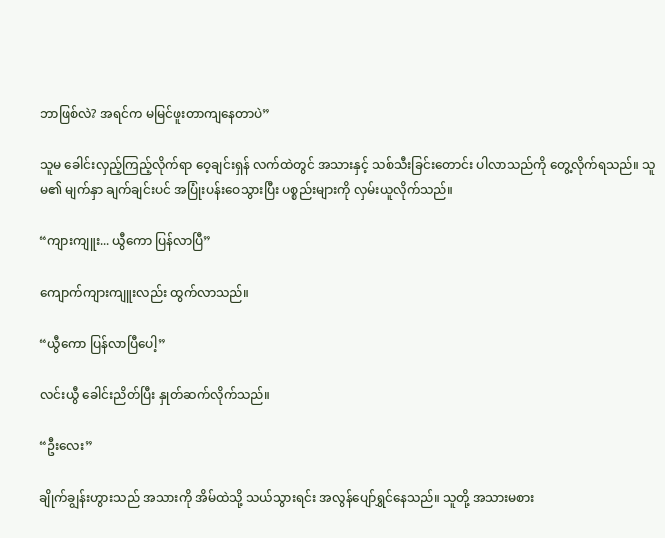ဘာဖြစ်လဲ? အရင်က မမြင်ဖူးတာကျနေတာပဲ”

သူမ ခေါင်းလှည့်ကြည့်လိုက်ရာ ဝေ့ချင်းရှန် လက်ထဲတွင် အသားနှင့် သစ်သီးခြင်းတောင်း ပါလာသည်ကို တွေ့လိုက်ရသည်။ သူမ၏ မျက်နှာ ချက်ချင်းပင် အပြုံးပန်းဝေသွားပြီး ပစ္စည်းများကို လှမ်းယူလိုက်သည်။

“ကျားကျူး... ယွီကော ပြန်လာပြီ”

ကျောက်ကျားကျူးလည်း ထွက်လာသည်။

“ယွီကော ပြန်လာပြီပေါ့”

လင်းယွီ ခေါင်းညိတ်ပြီး နှုတ်ဆက်လိုက်သည်။

“ဦးလေး”

ချိုက်ချွန်းဟွားသည် အသားကို အိမ်ထဲသို့ သယ်သွားရင်း အလွန်ပျော်ရွှင်နေသည်။ သူတို့ အသားမစား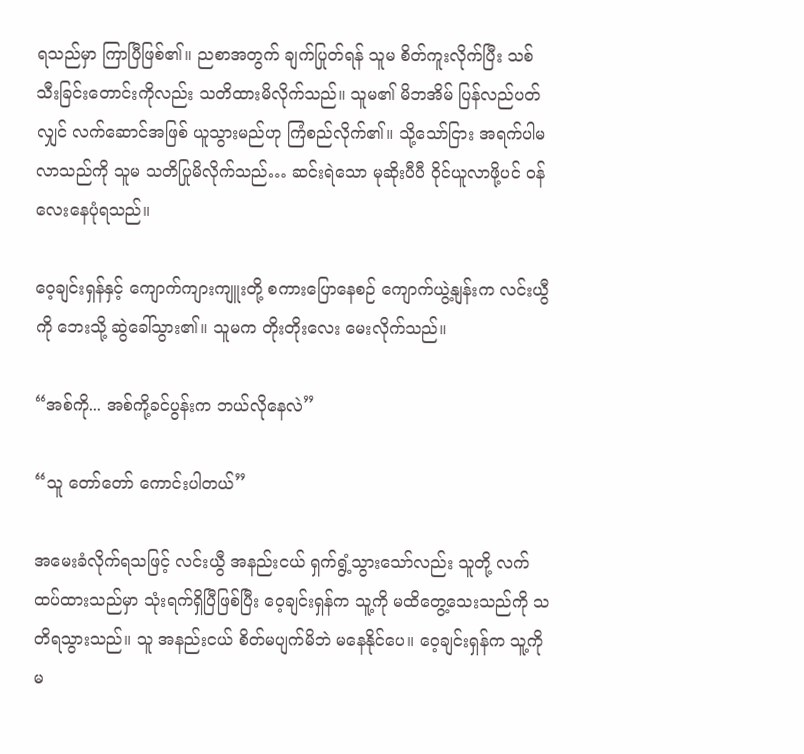ရသည်မှာ ကြာပြီဖြစ်၏။ ညစာအတွက် ချက်ပြုတ်ရန် သူမ စိတ်ကူးလိုက်ပြီး သစ်သီးခြင်းတောင်းကိုလည်း သတိထားမိလိုက်သည်။ သူမ၏ မိဘအိမ် ပြန်လည်ပတ်လျှင် လက်ဆောင်အဖြစ် ယူသွားမည်ဟု ကြံစည်လိုက်၏။ သို့သော်ငြား အရက်ပါမလာသည်ကို သူမ သတိပြုမိလိုက်သည်… ဆင်းရဲသော မုဆိုးပီပီ ဝိုင်ယူလာဖို့ပင် ဝန်လေးနေပုံရသည်။

ဝေ့ချင်းရှန်နှင့် ကျောက်ကျားကျူးတို့ စကားပြောနေစဉ် ကျောက်ယွဲ့နျန်းက လင်းယွီကို ဘေးသို့ ဆွဲခေါ်သွား၏။ သူမက တိုးတိုးလေး မေးလိုက်သည်။

“အစ်ကို... အစ်ကို့ခင်ပွန်းက ဘယ်လိုနေလဲ”

“သူ တော်တော် ကောင်းပါတယ်”

အမေးခံလိုက်ရသဖြင့် လင်းယွီ အနည်းငယ် ရှက်ရွံ့သွားသော်လည်း သူတို့ လက်ထပ်ထားသည်မှာ သုံးရက်ရှိပြီဖြစ်ပြီး ဝေ့ချင်းရှန်က သူ့ကို မထိတွေ့သေးသည်ကို သတိရသွားသည်။ သူ အနည်းငယ် စိတ်မပျက်မိဘဲ မနေနိုင်ပေ။ ဝေ့ချင်းရှန်က သူ့ကို မ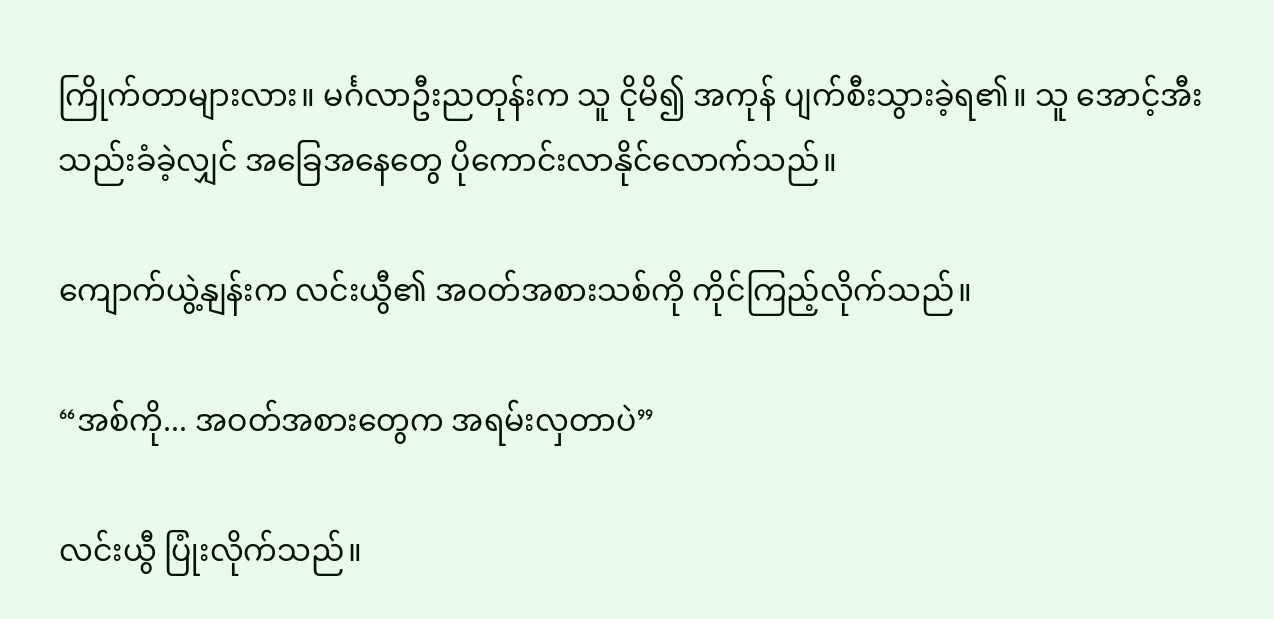ကြိုက်တာများလား။ မင်္ဂလာဦးညတုန်းက သူ ငိုမိ၍ အကုန် ပျက်စီးသွားခဲ့ရ၏။ သူ အောင့်အီးသည်းခံခဲ့လျှင် အခြေအနေတွေ ပိုကောင်းလာနိုင်လောက်သည်။

ကျောက်ယွဲ့နျန်းက လင်းယွီ၏ အဝတ်အစားသစ်ကို ကိုင်ကြည့်လိုက်သည်။

“အစ်ကို... အဝတ်အစားတွေက အရမ်းလှတာပဲ”

လင်းယွီ ပြုံးလိုက်သည်။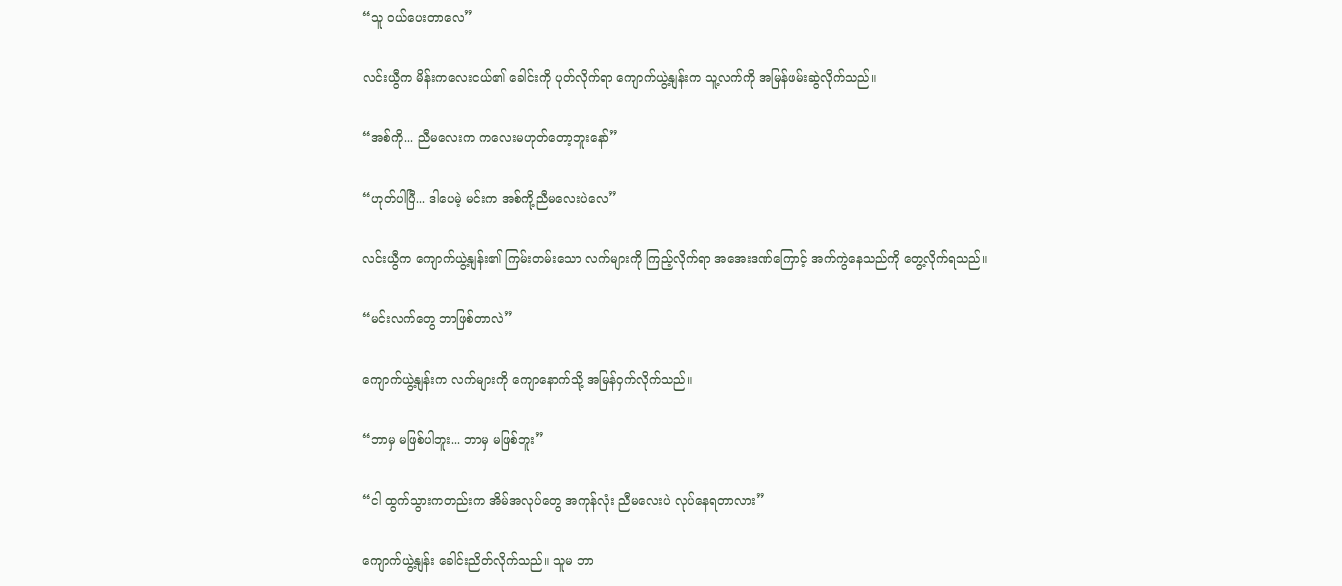“သူ ဝယ်ပေးတာလေ”

လင်းယွီက မိန်းကလေးငယ်၏ ခေါင်းကို ပုတ်လိုက်ရာ ကျောက်ယွဲ့နျန်းက သူ့လက်ကို အမြန်ဖမ်းဆွဲလိုက်သည်။

“အစ်ကို... ညီမလေးက ကလေးမဟုတ်တော့ဘူးနော်”

“ဟုတ်ပါပြီ... ဒါပေမဲ့ မင်းက အစ်ကို့ညီမလေးပဲလေ”

လင်းယွီက ကျောက်ယွဲ့နျန်း၏ ကြမ်းတမ်းသော လက်များကို ကြည့်လိုက်ရာ အအေးဒဏ်ကြောင့် အက်ကွဲနေသည်ကို တွေ့လိုက်ရသည်။

“မင်းလက်တွေ ဘာဖြစ်တာလဲ”

ကျောက်ယွဲ့နျန်းက လက်များကို ကျောနောက်သို့ အမြန်ဝှက်လိုက်သည်။

“ဘာမှ မဖြစ်ပါဘူး... ဘာမှ မဖြစ်ဘူး”

“ငါ ထွက်သွားကတည်းက အိမ်အလုပ်တွေ အကုန်လုံး ညီမလေးပဲ လုပ်နေရတာလား”

ကျောက်ယွဲ့နျန်း ခေါင်းညိတ်လိုက်သည်။ သူမ ဘာ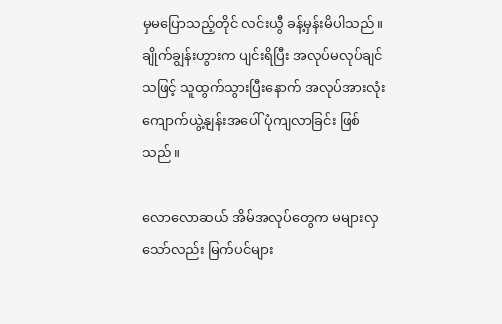မှမပြောသည့်တိုင် လင်းယွီ ခန့်မှန်းမိပါသည်။ ချိုက်ချွန်းဟွားက ပျင်းရိပြီး အလုပ်မလုပ်ချင်သဖြင့် သူထွက်သွားပြီးနောက် အလုပ်အားလုံး ကျောက်ယွဲ့နျန်းအပေါ် ပုံကျလာခြင်း ဖြစ်သည်။

လောလောဆယ် အိမ်အလုပ်တွေက မများလှသော်လည်း မြက်ပင်များ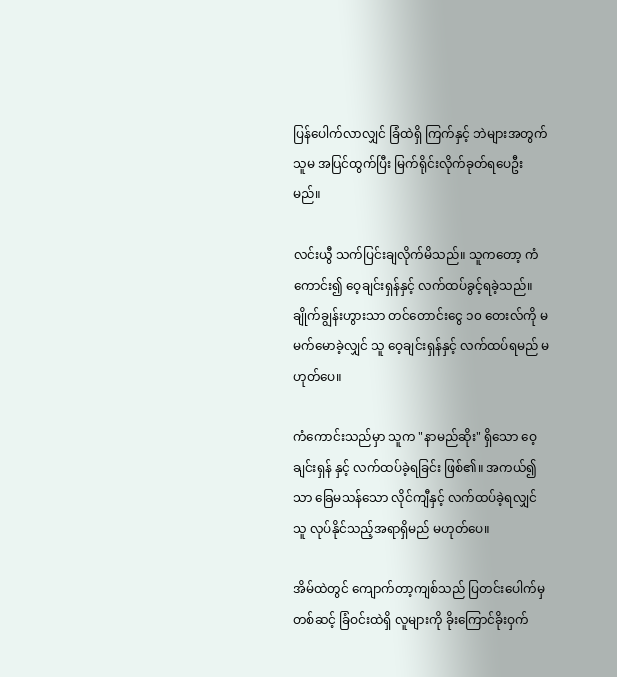ပြန်ပေါက်လာလျှင် ခြံထဲရှိ ကြက်နှင့် ဘဲများအတွက် သူမ အပြင်ထွက်ပြီး မြက်ရိုင်းလိုက်ခုတ်ရပေဦးမည်။

လင်းယွီ သက်ပြင်းချလိုက်မိသည်။ သူကတော့ ကံကောင်း၍ ဝေ့ချင်းရှန်နှင့် လက်ထပ်ခွင့်ရခဲ့သည်။ ချိုက်ချွန်းဟွားသာ တင်တောင်းငွေ ၁၀ တေးလ်ကို မမက်မောခဲ့လျှင် သူ ဝေ့ချင်းရှန်နှင့် လက်ထပ်ရမည် မဟုတ်ပေ။

ကံကောင်းသည်မှာ သူက "နာမည်ဆိုး" ရှိသော ဝေ့ချင်းရှန် နှင့် လက်ထပ်ခဲ့ရခြင်း ဖြစ်၏။ အကယ်၍သာ ခြေမသန်သော လိုင်ကျီနှင့် လက်ထပ်ခဲ့ရလျှင် သူ လုပ်နိုင်သည့်အရာရှိမည် မဟုတ်ပေ။

အိမ်ထဲတွင် ကျောက်တာ့ကျစ်သည် ပြတင်းပေါက်မှတစ်ဆင့် ခြံဝင်းထဲရှိ လူများကို ခိုးကြောင်ခိုးဝှက်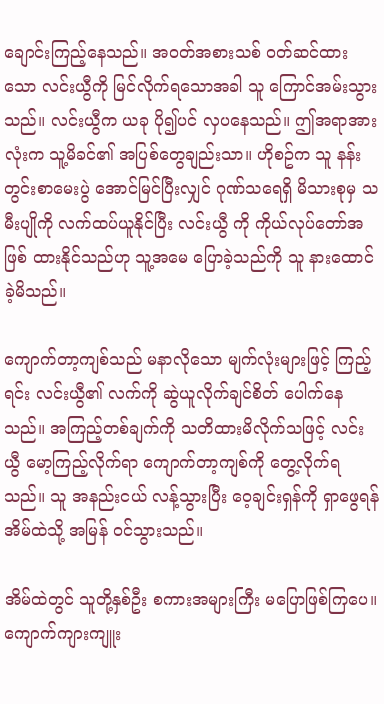ချောင်းကြည့်နေသည်။ အဝတ်အစားသစ် ဝတ်ဆင်ထားသော လင်းယွီကို မြင်လိုက်ရသောအခါ သူ ကြောင်အမ်းသွားသည်။ လင်းယွီက ယခု ပို၍ပင် လှပနေသည်။ ဤအရာအားလုံးက သူ့မိခင်၏ အပြစ်တွေချည်းသာ။ ဟိုစဥ်က သူ နန်းတွင်းစာမေးပွဲ အောင်မြင်ပြီးလျှင် ဂုဏ်သရေရှိ မိသားစုမှ သမီးပျိုကို လက်ထပ်ယူနိုင်ပြီး လင်းယွီ ကို ကိုယ်လုပ်တော်အဖြစ် ထားနိုင်သည်ဟု သူ့အမေ ပြောခဲ့သည်ကို သူ နားထောင်ခဲ့မိသည်။

ကျောက်တာ့ကျစ်သည် မနာလိုသော မျက်လုံးများဖြင့် ကြည့်ရင်း လင်းယွီ၏ လက်ကို ဆွဲယူလိုက်ချင်စိတ် ပေါက်နေသည်။ အကြည့်တစ်ချက်ကို သတိထားမိလိုက်သဖြင့် လင်းယွီ မော့ကြည့်လိုက်ရာ ကျောက်တာ့ကျစ်ကို တွေ့လိုက်ရသည်။ သူ အနည်းငယ် လန့်သွားပြီး ဝေ့ချင်းရှန်ကို ရှာဖွေရန် အိမ်ထဲသို့ အမြန် ဝင်သွားသည်။

အိမ်ထဲတွင် သူတို့နှစ်ဦး စကားအများကြီး မပြောဖြစ်ကြပေ။ ကျောက်ကျားကျူး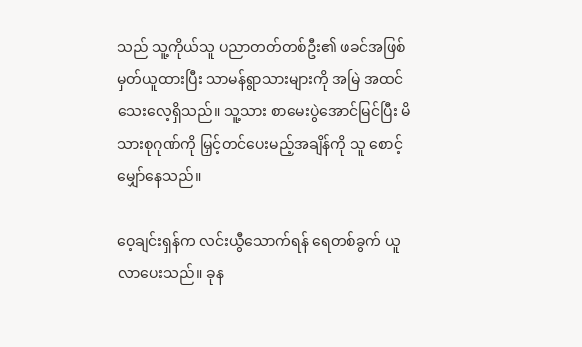သည် သူ့ကိုယ်သူ ပညာတတ်တစ်ဦး၏ ဖခင်အဖြစ် မှတ်ယူထားပြီး သာမန်ရွာသားများကို အမြဲ အထင်သေးလေ့ရှိသည်။ သူ့သား စာမေးပွဲအောင်မြင်ပြီး မိသားစုဂုဏ်ကို မြှင့်တင်ပေးမည့်အချိန်ကို သူ စောင့်မျှော်နေသည်။

ဝေ့ချင်းရှန်က လင်းယွီသောက်ရန် ရေတစ်ခွက် ယူလာပေးသည်။ ခုန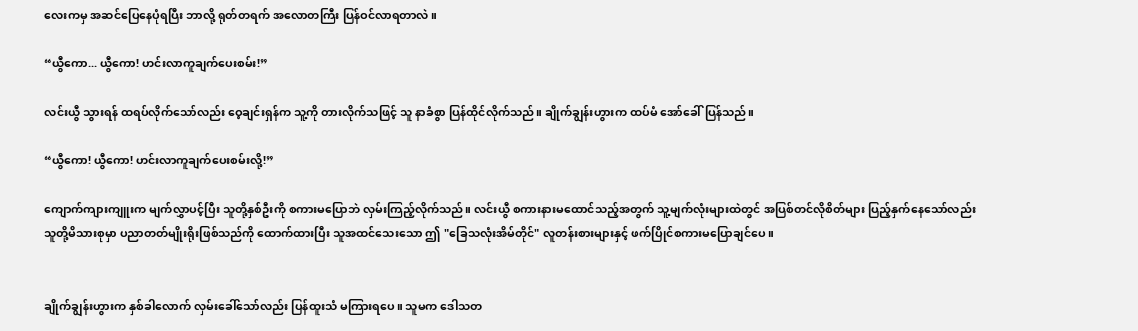လေးကမှ အဆင်ပြေနေပုံရပြီး ဘာလို့ ရုတ်တရက် အလောတကြီး ပြန်ဝင်လာရတာလဲ။

“ယွီကော... ယွီကော! ဟင်းလာကူချက်ပေးစမ်း!”

လင်းယွီ သွားရန် ထရပ်လိုက်သော်လည်း ဝေ့ချင်းရှန်က သူ့ကို တားလိုက်သဖြင့် သူ နာခံစွာ ပြန်ထိုင်လိုက်သည်။ ချိုက်ချွန်းဟွားက ထပ်မံ အော်ခေါ်ပြန်သည်။

“ယွီကော! ယွီကော! ဟင်းလာကူချက်ပေးစမ်းလို့!”

ကျောက်ကျားကျူးက မျက်လွှာပင့်ပြီး သူတို့နှစ်ဦးကို စကားမပြောဘဲ လှမ်းကြည့်လိုက်သည်။ လင်းယွီ စကားနားမထောင်သည့်အတွက် သူ့မျက်လုံးများထဲတွင် အပြစ်တင်လိုစိတ်များ ပြည့်နှက်နေသော်လည်း သူတို့မိသားစုမှာ ပညာတတ်မျိုးရိုးဖြစ်သည်ကို ထောက်ထားပြီး သူအထင်သေးသော ဤ "ခြေသလုံးအိမ်တိုင်" လူတန်းစားများနှင့် ဖက်ပြိုင်စကားမပြောချင်ပေ။


ချိုက်ချွန်းဟွားက နှစ်ခါလောက် လှမ်းခေါ်သော်လည်း ပြန်ထူးသံ မကြားရပေ။ သူမက ဒေါသတ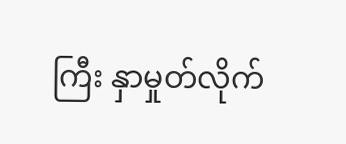ကြီး နှာမှုတ်လိုက်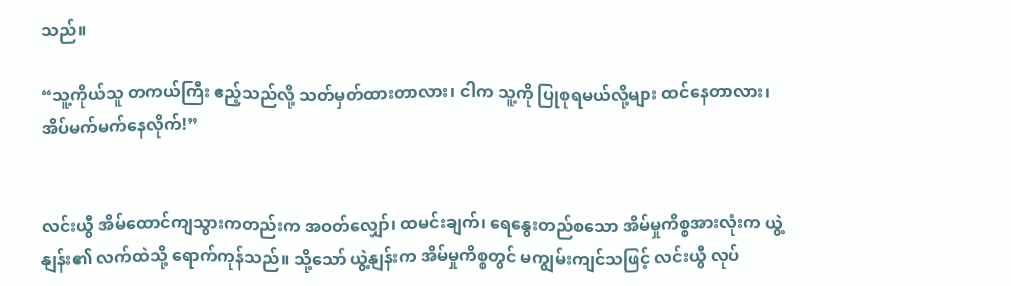သည်။

“သူ့ကိုယ်သူ တကယ်ကြီး ဧည့်သည်လို့ သတ်မှတ်ထားတာလား၊ ငါက သူ့ကို ပြုစုရမယ်လို့များ ထင်နေတာလား၊ အိပ်မက်မက်နေလိုက်!”


လင်းယွီ အိမ်ထောင်ကျသွားကတည်းက အဝတ်လျှော်၊ ထမင်းချက်၊ ရေနွေးတည်စသော အိမ်မှုကိစ္စအားလုံးက ယွဲ့နျန်း၏ လက်ထဲသို့ ရောက်ကုန်သည်။ သို့သော် ယွဲ့နျန်းက အိမ်မှုကိစ္စတွင် မကျွမ်းကျင်သဖြင့် လင်းယွီ လုပ်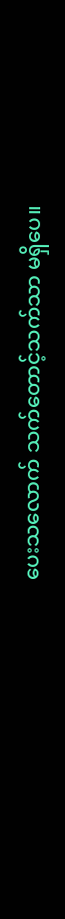ပေးသလောက် သက်တောင့်သက်သာ မရှိပေ။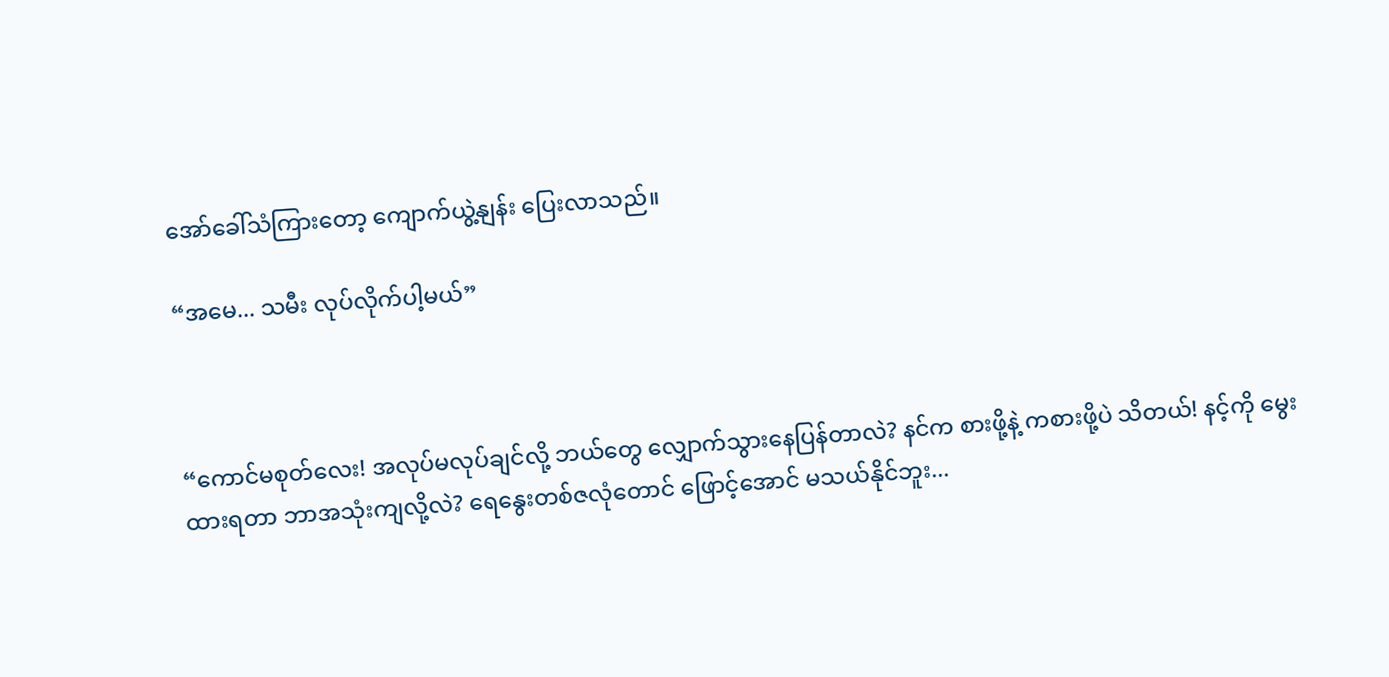အော်ခေါ်သံကြားတော့ ကျောက်ယွဲ့နျန်း ပြေးလာသည်။

“အမေ... သမီး လုပ်လိုက်ပါ့မယ်”



“ကောင်မစုတ်လေး! အလုပ်မလုပ်ချင်လို့ ဘယ်တွေ လျှောက်သွားနေပြန်တာလဲ? နင်က စားဖို့နဲ့ ကစားဖို့ပဲ သိတယ်! နင့်ကို မွေးထားရတာ ဘာအသုံးကျလို့လဲ? ရေနွေးတစ်ဇလုံတောင် ဖြောင့်အောင် မသယ်နိုင်ဘူး...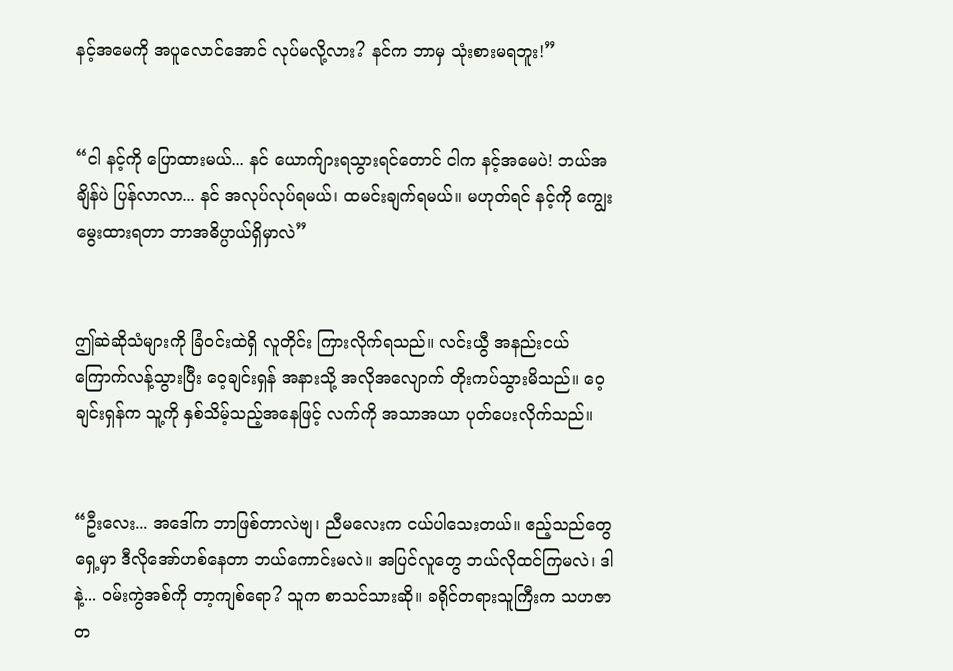နင့်အမေကို အပူလောင်အောင် လုပ်မလို့လား? နင်က ဘာမှ သုံးစားမရဘူး!”


“ငါ နင့်ကို ပြောထားမယ်... နင် ယောက်ျားရသွားရင်တောင် ငါက နင့်အမေပဲ! ဘယ်အချိန်ပဲ ပြန်လာလာ... နင် အလုပ်လုပ်ရမယ်၊ ထမင်းချက်ရမယ်။ မဟုတ်ရင် နင့်ကို ကျွေးမွေးထားရတာ ဘာအဓိပ္ပာယ်ရှိမှာလဲ”


ဤဆဲဆိုသံများကို ခြံဝင်းထဲရှိ လူတိုင်း ကြားလိုက်ရသည်။ လင်းယွီ အနည်းငယ် ကြောက်လန့်သွားပြီး ဝေ့ချင်းရှန် အနားသို့ အလိုအလျောက် တိုးကပ်သွားမိသည်။ ဝေ့ချင်းရှန်က သူ့ကို နှစ်သိမ့်သည့်အနေဖြင့် လက်ကို အသာအယာ ပုတ်ပေးလိုက်သည်။


“ဦးလေး... အဒေါ်က ဘာဖြစ်တာလဲဗျ၊ ညီမလေးက ငယ်ပါသေးတယ်။ ဧည့်သည်တွေရှေ့မှာ ဒီလိုအော်ဟစ်နေတာ ဘယ်ကောင်းမလဲ။ အပြင်လူတွေ ဘယ်လိုထင်ကြမလဲ၊ ဒါနဲ့... ဝမ်းကွဲအစ်ကို တာ့ကျစ်ရော? သူက စာသင်သားဆို။ ခရိုင်တရားသူကြီးက သဟဇာတ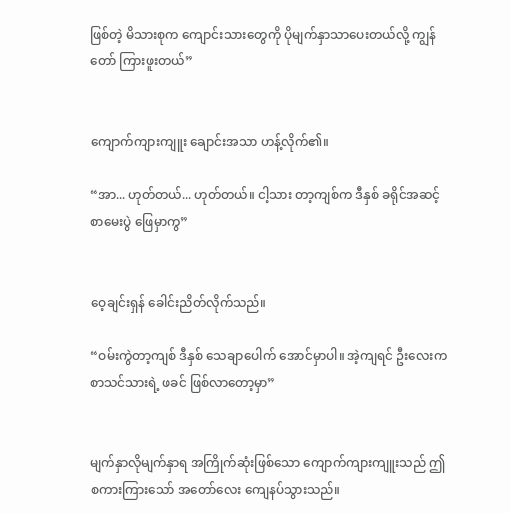ဖြစ်တဲ့ မိသားစုက ကျောင်းသားတွေကို ပိုမျက်နှာသာပေးတယ်လို့ ကျွန်တော် ကြားဖူးတယ်”


ကျောက်ကျားကျူး ချောင်းအသာ ဟန့်လိုက်၏။

“အာ... ဟုတ်တယ်... ဟုတ်တယ်။ ငါ့သား တာ့ကျစ်က ဒီနှစ် ခရိုင်အဆင့် စာမေးပွဲ ဖြေမှာကွ”


ဝေ့ချင်းရှန် ခေါင်းညိတ်လိုက်သည်။

“ဝမ်းကွဲတာ့ကျစ် ဒီနှစ် သေချာပေါက် အောင်မှာပါ။ အဲ့ကျရင် ဦးလေးက စာသင်သားရဲ့ ဖခင် ဖြစ်လာတော့မှာ”


မျက်နှာလိုမျက်နှာရ အကြိုက်ဆုံးဖြစ်သော ကျောက်ကျားကျူးသည် ဤစကားကြားသော် အတော်လေး ကျေနပ်သွားသည်။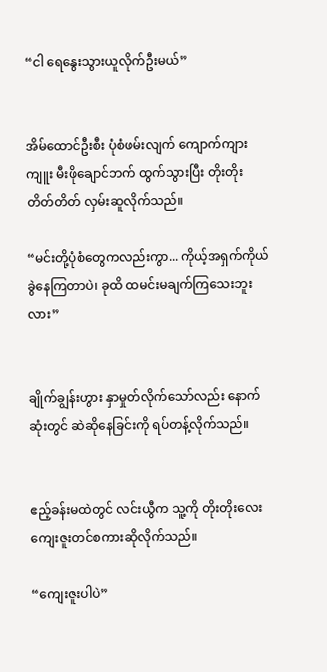“ငါ ရေနွေးသွားယူလိုက်ဦးမယ်”


အိမ်ထောင်ဦးစီး ပုံစံဖမ်းလျက် ကျောက်ကျားကျူး မီးဖိုချောင်ဘက် ထွက်သွားပြီး တိုးတိုးတိတ်တိတ် လှမ်းဆူလိုက်သည်။

“မင်းတို့ပုံစံတွေကလည်းကွာ... ကိုယ့်အရှက်ကိုယ်ခွဲနေကြတာပဲ၊ ခုထိ ထမင်းမချက်ကြသေးဘူးလား”


ချိုက်ချွန်းဟွား နှာမှုတ်လိုက်သော်လည်း နောက်ဆုံးတွင် ဆဲဆိုနေခြင်းကို ရပ်တန့်လိုက်သည်။


ဧည့်ခန်းမထဲတွင် လင်းယွီက သူ့ကို တိုးတိုးလေး ကျေးဇူးတင်စကားဆိုလိုက်သည်။

“ကျေးဇူးပါပဲ”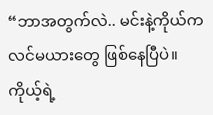“ဘာအတွက်လဲ.. မင်းနဲ့ကိုယ်က လင်မယားတွေ ဖြစ်နေပြီပဲ။ ကိုယ့်ရဲ့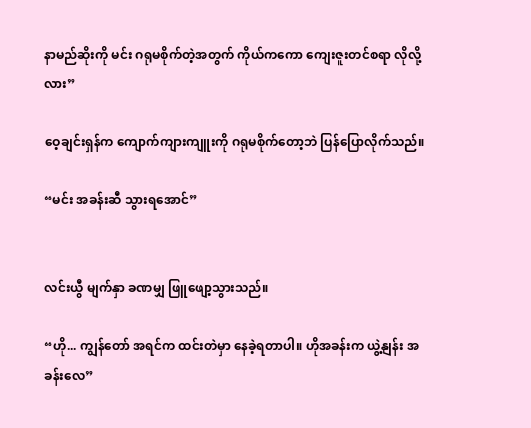နာမည်ဆိုးကို မင်း ဂရုမစိုက်တဲ့အတွက် ကိုယ်ကကော ကျေးဇူးတင်စရာ လိုလို့လား”

ဝေ့ချင်းရှန်က ကျောက်ကျားကျူးကို ဂရုမစိုက်တော့ဘဲ ပြန်ပြောလိုက်သည်။

“မင်း အခန်းဆီ သွားရအောင်”


လင်းယွီ မျက်နှာ ခဏမျှ ဖြူဖျော့သွားသည်။

“ဟို... ကျွန်တော် အရင်က ထင်းတဲမှာ နေခဲ့ရတာပါ။ ဟိုအခန်းက ယွဲ့နျန်း အခန်းလေ”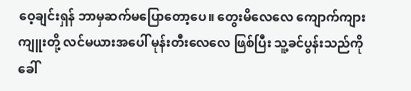ဝေ့ချင်းရှန် ဘာမှဆက်မပြောတော့ပေ။ တွေးမိလေလေ ကျောက်ကျားကျူးတို့ လင်မယားအပေါ် မုန်းတီးလေလေ ဖြစ်ပြီး သူ့ခင်ပွန်းသည်ကို ခေါ်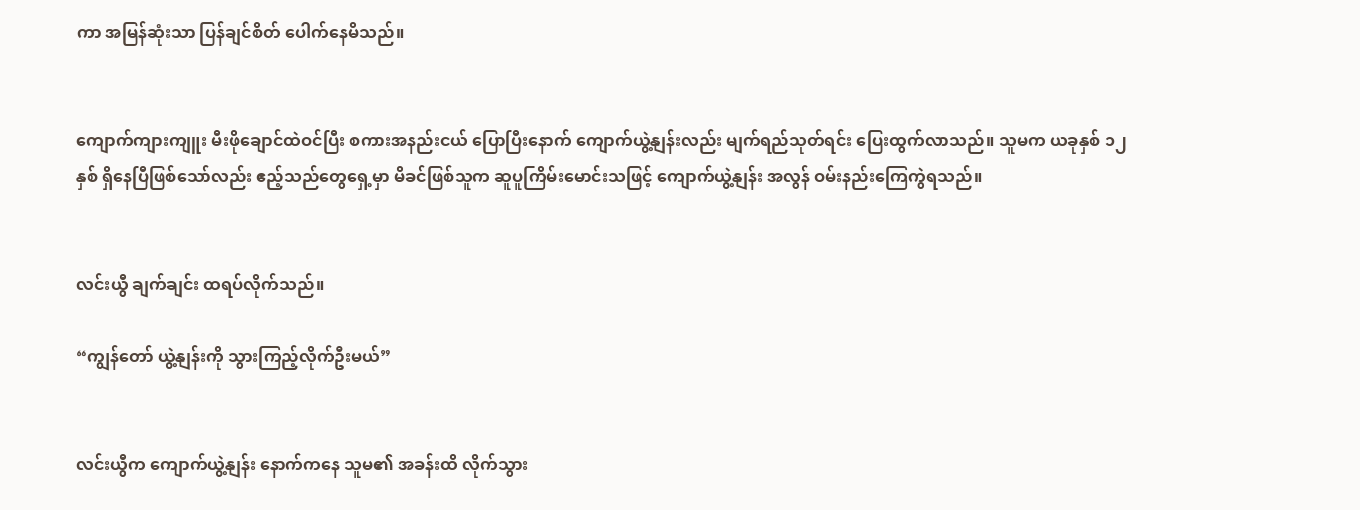ကာ အမြန်ဆုံးသာ ပြန်ချင်စိတ် ပေါက်နေမိသည်။


ကျောက်ကျားကျူး မီးဖိုချောင်ထဲဝင်ပြီး စကားအနည်းငယ် ပြောပြီးနောက် ကျောက်ယွဲ့နျန်းလည်း မျက်ရည်သုတ်ရင်း ပြေးထွက်လာသည်။ သူမက ယခုနှစ် ၁၂ နှစ် ရှိနေပြီဖြစ်သော်လည်း ဧည့်သည်တွေရှေ့မှာ မိခင်ဖြစ်သူက ဆူပူကြိမ်းမောင်းသဖြင့် ကျောက်ယွဲ့နျန်း အလွန် ဝမ်းနည်းကြေကွဲရသည်။


လင်းယွီ ချက်ချင်း ထရပ်လိုက်သည်။

“ကျွန်တော် ယွဲ့နျန်းကို သွားကြည့်လိုက်ဦးမယ်”


လင်းယွီက ကျောက်ယွဲ့နျန်း နောက်ကနေ သူမ၏ အခန်းထိ လိုက်သွား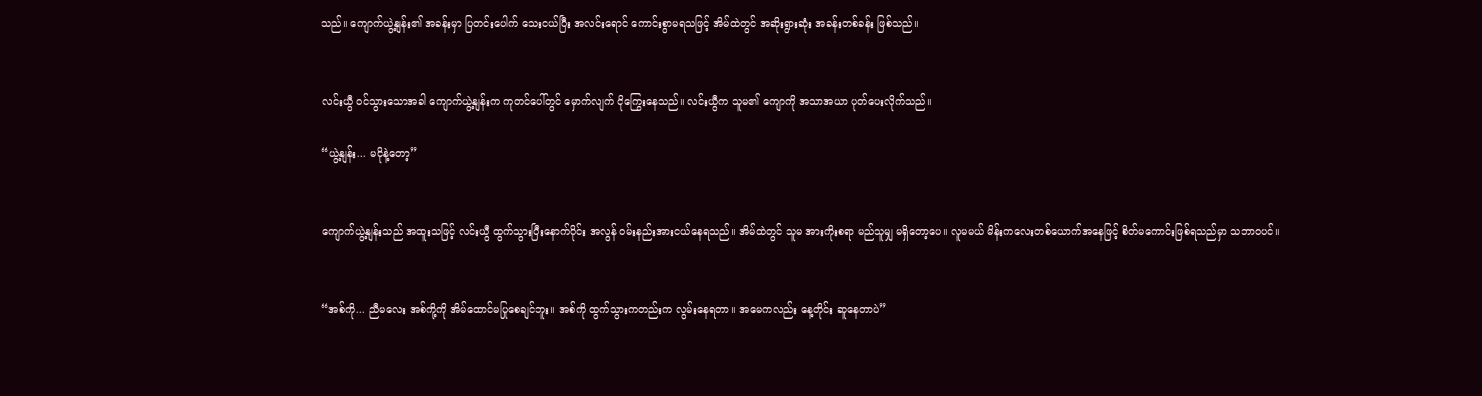သည်။ ကျောက်ယွဲ့နျန်း၏ အခန်းမှာ ပြတင်းပေါက် သေးငယ်ပြီး အလင်းရောင် ကောင်းစွာမရသဖြင့် အိမ်ထဲတွင် အဆိုးရွားဆုံး အခန်းတစ်ခန်း ဖြစ်သည်။


လင်းယွီ ဝင်သွားသောအခါ ကျောက်ယွဲ့နျန်းက ကုတင်ပေါ်တွင် မှောက်လျက် ငိုကြွေးနေသည်။ လင်းယွီက သူမ၏ ကျောကို အသာအယာ ပုတ်ပေးလိုက်သည်။

“ယွဲ့နျန်း... မငိုနဲ့တော့”


ကျောက်ယွဲ့နျန်းသည် အထူးသဖြင့် လင်းယွီ ထွက်သွားပြီးနောက်ပိုင်း အလွန် ဝမ်းနည်းအားငယ်နေရသည်။ အိမ်ထဲတွင် သူမ အားကိုးစရာ မည်သူမျှ မရှိတော့ပေ။ လူမမယ် မိန်းကလေးတစ်ယောက်အနေဖြင့် စိတ်မကောင်းဖြစ်ရသည်မှာ သဘာဝပင်။


“အစ်ကို... ညီမလေး အစ်ကို့ကို အိမ်ထောင်မပြုစေချင်ဘူး။ အစ်ကို ထွက်သွားကတည်းက လွမ်းနေရတာ။ အမေကလည်း နေ့တိုင်း ဆူနေတာပဲ”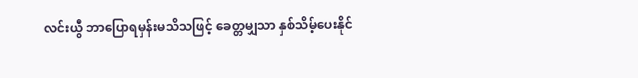လင်းယွီ ဘာပြောရမှန်းမသိသဖြင့် ခေတ္တမျှသာ နှစ်သိမ့်ပေးနိုင်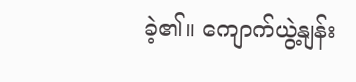ခဲ့၏။ ကျောက်ယွဲ့နျန်း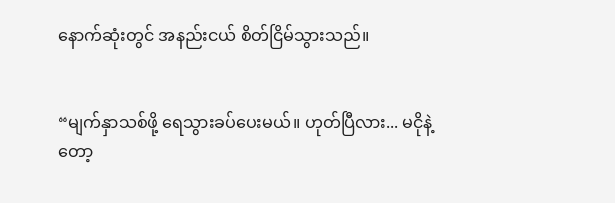နောက်ဆုံးတွင် အနည်းငယ် စိတ်ငြိမ်သွားသည်။


“မျက်နှာသစ်ဖို့ ရေသွားခပ်ပေးမယ်။ ဟုတ်ပြီလား... မငိုနဲ့တော့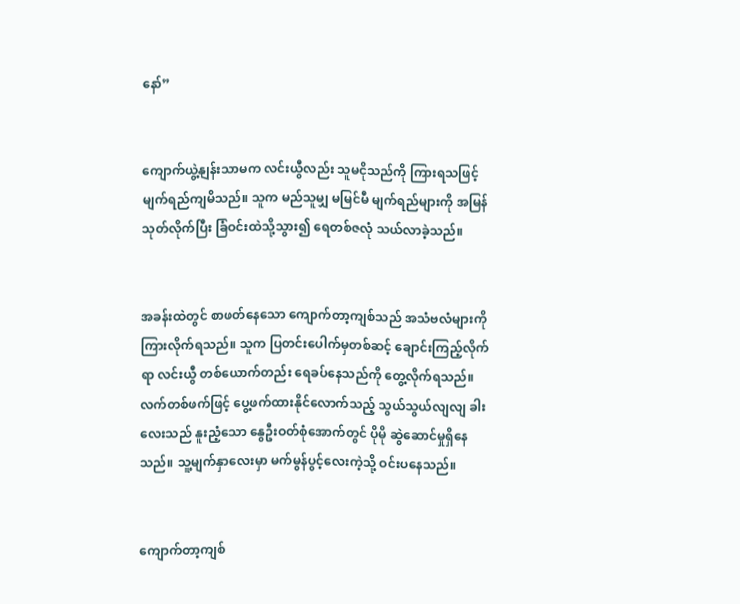နော်”


ကျောက်ယွဲ့နျန်းသာမက လင်းယွီလည်း သူမငိုသည်ကို ကြားရသဖြင့် မျက်ရည်ကျမိသည်။ သူက မည်သူမျှ မမြင်မီ မျက်ရည်များကို အမြန်သုတ်လိုက်ပြီး ခြံဝင်းထဲသို့သွား၍ ရေတစ်ဇလုံ သယ်လာခဲ့သည်။


အခန်းထဲတွင် စာဖတ်နေသော ကျောက်တာ့ကျစ်သည် အသံဗလံများကို ကြားလိုက်ရသည်။ သူက ပြတင်းပေါက်မှတစ်ဆင့် ချောင်းကြည့်လိုက်ရာ လင်းယွီ တစ်ယောက်တည်း ရေခပ်နေသည်ကို တွေ့လိုက်ရသည်။ လက်တစ်ဖက်ဖြင့် ပွေ့ဖက်ထားနိုင်လောက်သည့် သွယ်သွယ်လျလျ ခါးလေးသည် နူးညံ့သော နွေဦးဝတ်စုံအောက်တွင် ပိုမို ဆွဲဆောင်မှုရှိနေသည်။ သူ့မျက်နှာလေးမှာ မက်မွန်ပွင့်လေးကဲ့သို့ ဝင်းပနေသည်။


ကျောက်တာ့ကျစ်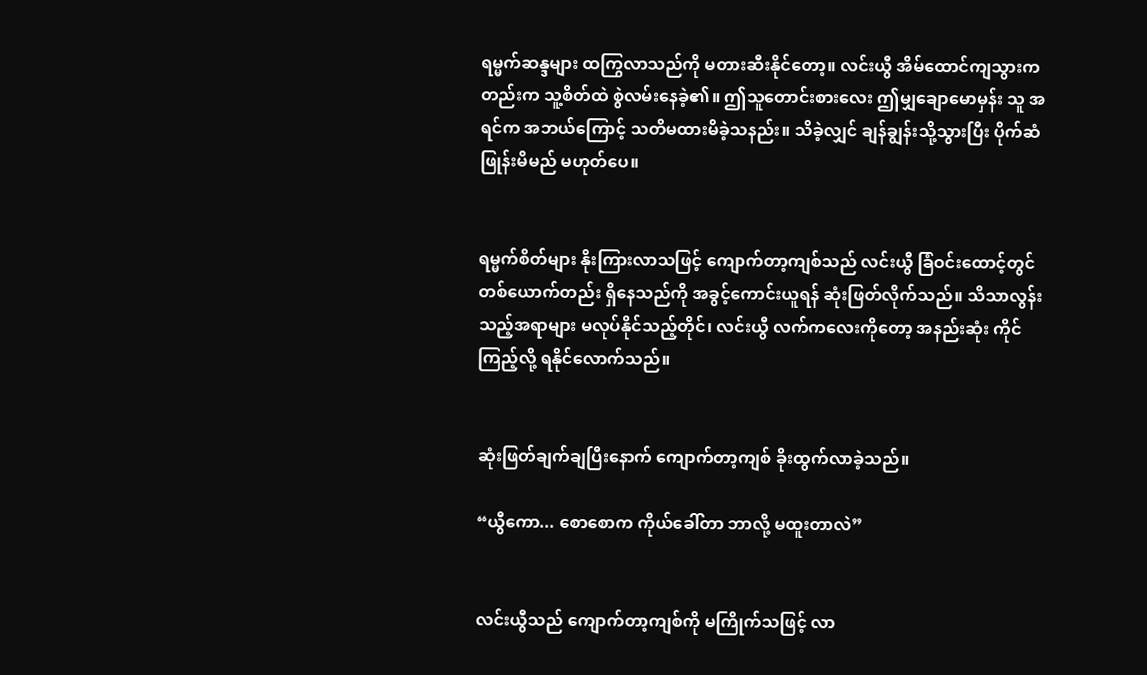ရမ္မက်ဆန္ဒများ ထကြွလာသည်ကို မတားဆီးနိုင်တော့။ လင်းယွီ အိမ်ထောင်ကျသွားကတည်းက သူ့စိတ်ထဲ စွဲလမ်းနေခဲ့၏။ ဤသူတောင်းစားလေး ဤမျှချောမောမှန်း သူ အရင်က အဘယ်ကြောင့် သတိမထားမိခဲ့သနည်း။ သိခဲ့လျှင် ချန်ချွန်းသို့သွားပြီး ပိုက်ဆံဖြုန်းမိမည် မဟုတ်ပေ။


ရမ္မက်စိတ်များ နိုးကြားလာသဖြင့် ကျောက်တာ့ကျစ်သည် လင်းယွီ ခြံဝင်းထောင့်တွင် တစ်ယောက်တည်း ရှိနေသည်ကို အခွင့်ကောင်းယူရန် ဆုံးဖြတ်လိုက်သည်။ သိသာလွန်းသည့်အရာများ မလုပ်နိုင်သည့်တိုင်၊ လင်းယွီ လက်ကလေးကိုတော့ အနည်းဆုံး ကိုင်ကြည့်လို့ ရနိုင်လောက်သည်။


ဆုံးဖြတ်ချက်ချပြီးနောက် ကျောက်တာ့ကျစ် ခိုးထွက်လာခဲ့သည်။

“ယွီကော... စောစောက ကိုယ်ခေါ်တာ ဘာလို့ မထူးတာလဲ”


လင်းယွီသည် ကျောက်တာ့ကျစ်ကို မကြိုက်သဖြင့် လာ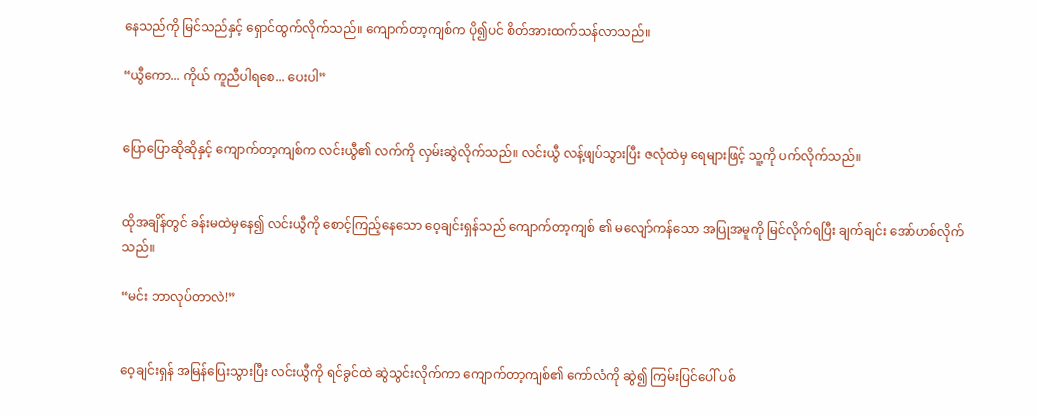နေသည်ကို မြင်သည်နှင့် ရှောင်ထွက်လိုက်သည်။ ကျောက်တာ့ကျစ်က ပို၍ပင် စိတ်အားထက်သန်လာသည်။

“ယွီကော... ကိုယ် ကူညီပါရစေ... ပေးပါ”


ပြောပြောဆိုဆိုနှင့် ကျောက်တာ့ကျစ်က လင်းယွီ၏ လက်ကို လှမ်းဆွဲလိုက်သည်။ လင်းယွီ လန့်ဖျပ်သွားပြီး ဇလုံထဲမှ ရေများဖြင့် သူ့ကို ပက်လိုက်သည်။


ထိုအချိန်တွင် ခန်းမထဲမှနေ၍ လင်းယွီကို စောင့်ကြည့်နေသော ဝေ့ချင်းရှန်သည် ကျောက်တာ့ကျစ် ၏ မလျော်ကန်သော အပြုအမူကို မြင်လိုက်ရပြီး ချက်ချင်း အော်ဟစ်လိုက်သည်။

“မင်း ဘာလုပ်တာလဲ!”


ဝေ့ချင်းရှန် အမြန်ပြေးသွားပြီး လင်းယွီကို ရင်ခွင်ထဲ ဆွဲသွင်းလိုက်ကာ ကျောက်တာ့ကျစ်၏ ကော်လံကို ဆွဲ၍ ကြမ်းပြင်ပေါ် ပစ်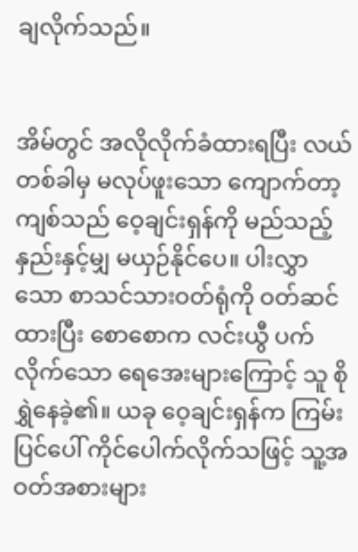ချလိုက်သည်။


အိမ်တွင် အလိုလိုက်ခံထားရပြီး လယ်တစ်ခါမှ မလုပ်ဖူးသော ကျောက်တာ့ကျစ်သည် ဝေ့ချင်းရှန်ကို မည်သည့်နှည်းနှင့်မျှ မယှဉ်နိုင်ပေ။ ပါးလွှာသော စာသင်သားဝတ်ရုံကို ဝတ်ဆင်ထားပြီး စောစောက လင်းယွီ ပက်လိုက်သော ရေအေးများကြောင့် သူ စိုရွှဲနေခဲ့၏။ ယခု ဝေ့ချင်းရှန်က ကြမ်းပြင်ပေါ် ကိုင်ပေါက်လိုက်သဖြင့် သူ့အဝတ်အစားများ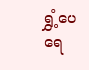ရွှံ့ပေရေ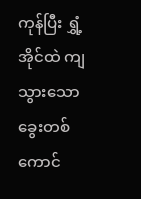ကုန်ပြီး ရွှံ့အိုင်ထဲ ကျသွားသော ခွေးတစ်ကောင်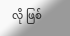လို ဖြစ်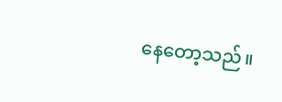နေတော့သည်။